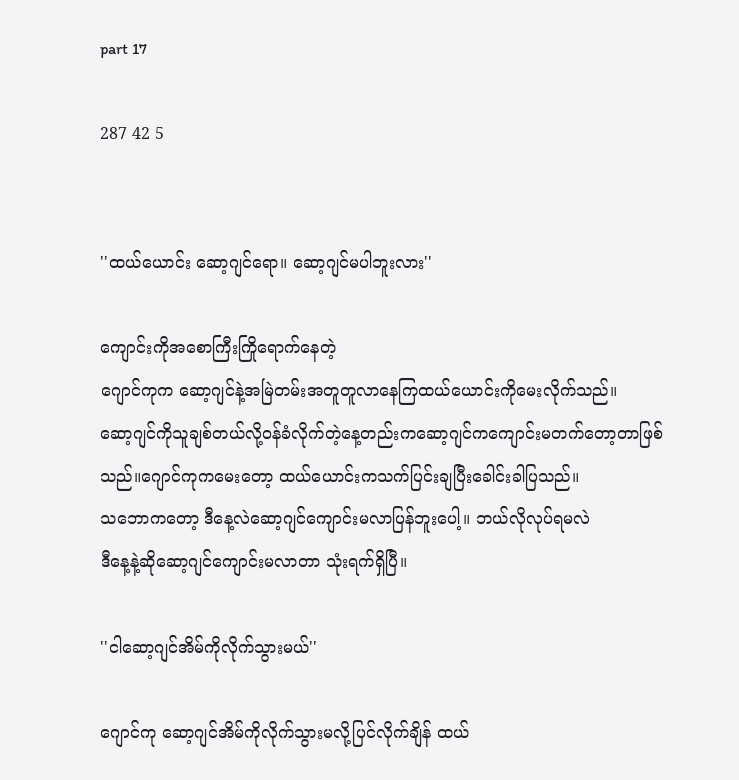part 17

287 42 5


''ထယ်ယောင်း ဆော့ဂျင်ရော။ ဆော့ဂျင်မပါဘူးလား''

ကျောင်းကိုအစောကြီးကြိုရောက်နေတဲ့
ဂျောင်ကုက ဆော့ဂျင်နဲ့အမြဲတမ်းအတူတူလာနေကြထယ်ယောင်းကိုမေးလိုက်သည်။
ဆော့ဂျင်ကိုသူချစ်တယ်လို့ဝန်ခံလိုက်တဲ့နေ့တည်းကဆော့ဂျင်ကကျောင်းမတက်တော့တာဖြစ်သည်။ဂျောင်ကုကမေးတော့ ထယ်ယောင်းကသက်ပြင်းချပြီးခေါင်းခါပြသည်။
သဘောကတော့ ဒီနေ့လဲဆော့ဂျင်ကျောင်းမလာပြန်ဘူးပေါ့။ ဘယ်လိုလုပ်ရမလဲ
ဒီနေ့နဲ့ဆိုဆော့ဂျင်ကျောင်းမလာတာ သုံးရက်ရှိပြီ။

''ငါဆော့ဂျင်အိမ်ကိုလိုက်သွားမယ်''

ဂျောင်ကု ဆော့ဂျင်အိမ်ကိုလိုက်သွားမလို့ပြင်လိုက်ချိန် ထယ်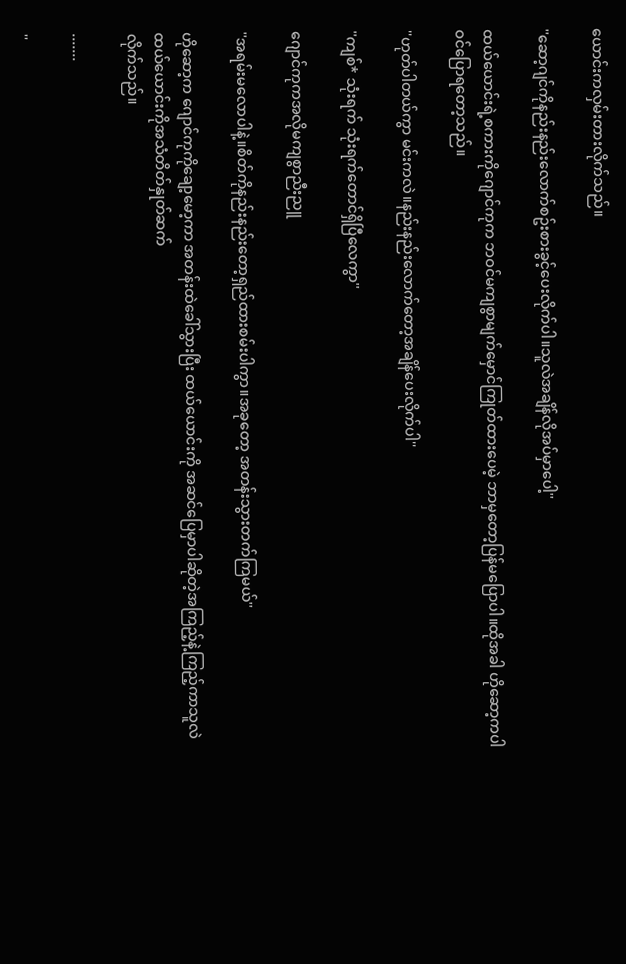ယောင်းကလှမ်းတားလိုက်သည်။

''ဆော့ဂျင်ကိုနည်းနည်းလောက်စဥ်းစားခွင့်ပေးလိုက်ပါ။သူလဲအချိန်လိုအပ်မှာပေါ့''

ထယ်ယောင်းရဲ့စကားကိုဂျောင်ကုက ဘဝင်မကျစွာမျက်မှောင်ကြုတ်ထားပေမဲ့ ဘာမှတော့ပြန်မပြောပါ။ထိုအခါ ဟိုဆော့ကပါ
ဝင်ပြောရတော့သည်။

''ဟုတ်ပါတယ်ကွာ မင်းကလဲ။နည်းနည်းလောက်တော့အချိန်ပေးလိုက်ပါ''

''ကျစ်* သုံးရက် သုံးရက်တောင်ရှိပြီလေကွာ''

ဂျောင်ကုကအလိုမကျစွာညီးညူ

''အရမ်းမလောပါနဲ့။စိတ်ကိုနည်းနည်းတော့ရှည်ထားစမ်းပါကွာ။အခုတော့ အတန်းသွားတက်ကြမယ်''

ဟိုဆော့က ဂျောင်ကုကိုချော့မော့ကာ အတန်းထဲခေါ်သွားပြီး ထယ်ယောင်းကို အဆင်ပြေမှာပါဆိုတဲ့အကြည့်နဲ့ကြည့်ကာသူလဲ
ထယ်ယောင်းကိုအသံတိတ်နှုတ်ဆက်
လိုက်သည်။

.......

''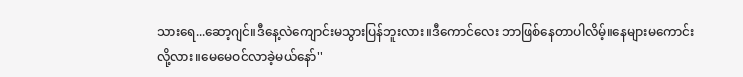သားရေ...ဆော့ဂျင်။ဒီနေ့လဲကျောင်းမသွားပြန်ဘူးလား။ဒီကောင်လေး ဘာဖြစ်နေတာပါလိမ့်။နေများမကောင်းလို့လား။မေမေဝင်လာခဲ့မယ်နော်''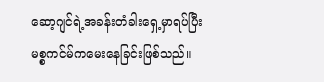ဆော့ဂျင်ရဲ့အခန်းတံခါးရှေ့မှာရပ်ပြီး
မစ္စကင်မ်ကမေးနေခြင်းဖြစ်သည်။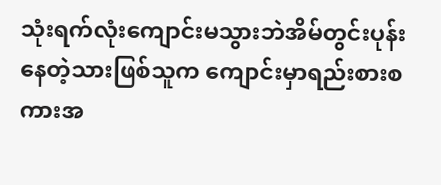သုံးရက်လုံးကျောင်းမသွားဘဲအိမ်တွင်းပုန်းနေတဲ့သားဖြစ်သူက ကျောင်းမှာရည်းစားစကားအ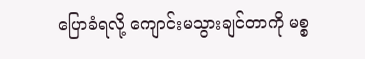ပြောခံရလို့ ကျောင်းမသွားချင်တာကို မစ္စ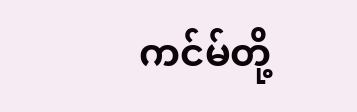ကင်မ်တို့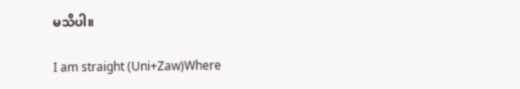မသိပါ။

I am straight (Uni+Zaw)Where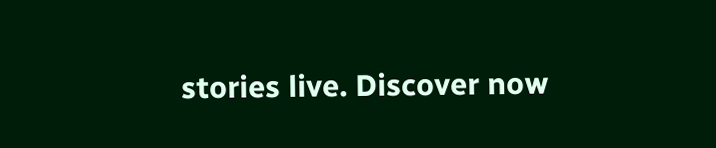stories live. Discover now